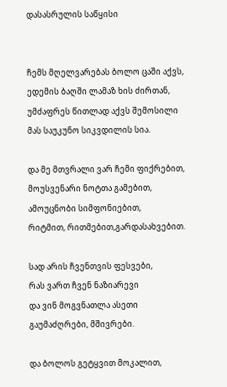დასასრულის საწყისი


ჩემს მღელვარებას ბოლო ცაში აქვს,
ედემის ბაღში ლამაზ ხის ძირთან,
უმძაფრეს წითლად აქვს შემოსილი
მას საუკუნო სიკვდილის სია.

და მე მთვრალი ვარ ჩემი ფიქრებით,
მოუსვენარი ნოტთა გამებით,
ამოუცნობი სიმფონიებით,
რიტმით, რითმებით,გარდასახვებით.

სად არის ჩვენთვის ფესვები,
რას ვართ ჩვენ ნაზიარევი
და ვინ მოგვნათლა ასეთი
გაუმაძღრები, მშივრები.

და ბოლოს გეტყვით მოკალით,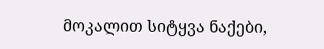მოკალით სიტყვა ნაქები,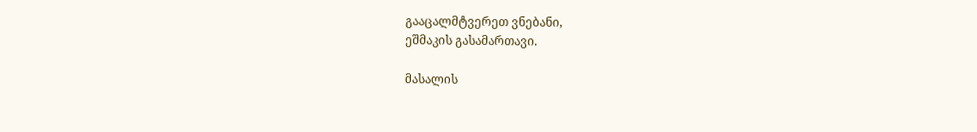გააცალმტვერეთ ვნებანი,
ეშმაკის გასამართავი.

მასალის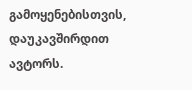გამოყენებისთვის, დაუკავშირდით ავტორს.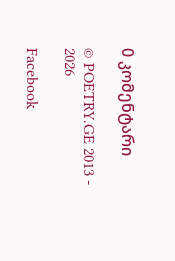0 კომენტარი

© POETRY.GE 2013 - 2026

Facebook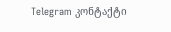Telegram კონტაქტი